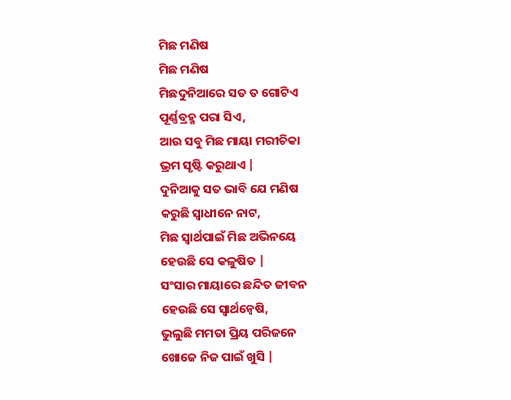ମିଛ ମଣିଷ
ମିଛ ମଣିଷ
ମିଛଦୁନିଆରେ ସତ ତ ଗୋଟିଏ
ପୂର୍ଣ୍ଣବ୍ରହ୍ମ ପରା ସିଏ,
ଆଉ ସବୁ ମିଛ ମାୟା ମରୀଚିକା
ଭ୍ରମ ସୃଷ୍ଟି କରୁଥାଏ |
ଦୁନିଆକୁ ସତ ଭାବି ଯେ ମଣିଷ
କରୁଛି ସ୍ୱାଧୀନେ ନାଟ,
ମିଛ ସ୍ଵାର୍ଥପାଇଁ ମିଛ ଅଭିନୟେ
ହେଉଛି ସେ କଳୁଷିତ |
ସଂସାର ମାୟାରେ ଛନ୍ଦିତ ଜୀବନ
ହେଉଛି ସେ ସ୍ୱାର୍ଥନ୍ଵେଷି,
ଭୁଲୁଛି ମମତା ପ୍ରିୟ ପରିଜନେ
ଖୋଜେ ନିଜ ପାଇଁ ଖୁସି |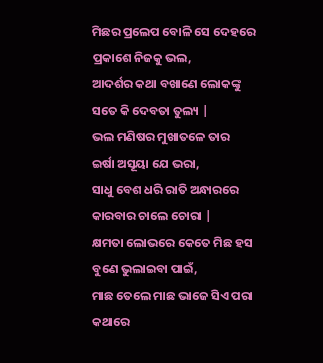ମିଛର ପ୍ରଲେପ ବୋଳି ସେ ଦେହରେ
ପ୍ରକାଶେ ନିଜକୁ ଭଲ,
ଆଦର୍ଶର କଥା ବଖାଣେ ଲୋକଙ୍କୁ
ସତେ କି ଦେବତା ତୁଲ୍ୟ |
ଭଲ ମଣିଷର ମୁଖାତଳେ ତାର
ଇର୍ଷା ଅସୂୟା ଯେ ଭରା,
ସାଧୁ ବେଶ ଧରି ରାତି ଅନ୍ଧାରରେ
କାରବାର ଚାଲେ ଚୋରା |
କ୍ଷମତା ଲୋଭରେ କେତେ ମିଛ ହସ
ବୁଣେ ଭୁଲାଇବା ପାଇଁ,
ମାଛ ତେଲେ ମାଛ ଭାଜେ ସିଏ ପରା
କଥାରେ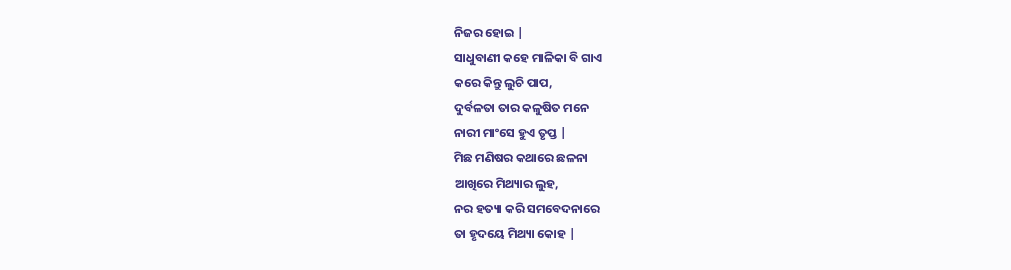ନିଜର ହୋଇ |
ସାଧୁବାଣୀ କହେ ମାଳିକା ବି ଗାଏ
କରେ କିନ୍ତୁ ଲୁଚି ପାପ,
ଦୁର୍ବଳତା ତାର କଳୁଷିତ ମନେ
ନାରୀ ମାଂସେ ହୁଏ ତୃପ୍ତ |
ମିଛ ମଣିଷର କଥାରେ ଛଳନା
ଆଖିରେ ମିଥ୍ୟାର ଲୁହ,
ନର ହତ୍ୟା କରି ସମବେଦନାରେ
ତା ହୃଦୟେ ମିଥ୍ୟା କୋହ |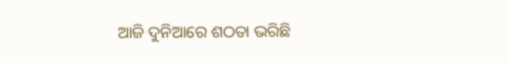ଆଜି ଦୁନିଆରେ ଶଠତା ଭରିଛି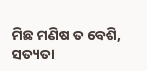ମିଛ ମଣିଷ ତ ବେଶି,
ସତ୍ୟତା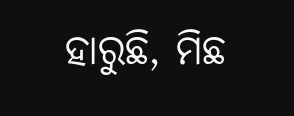ହାରୁଛି, ମିଛ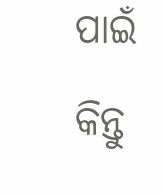ପାଇଁ କିନ୍ତୁ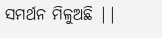ସମର୍ଥନ ମିଳୁଅଛି ||